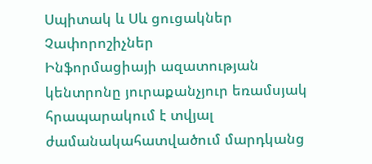Սպիտակ և Սև ցուցակներ
Չափորոշիչներ
Ինֆորմացիայի ազատության կենտրոնը յուրաքանչյուր եռամսյակ հրապարակում է տվյալ ժամանակահատվածում մարդկանց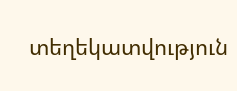տեղեկատվություն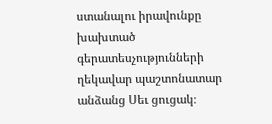ստանալու իրավունքը խախտած գերատեսչությունների ղեկավար պաշտոնատար անձանց Սեւ ցուցակ։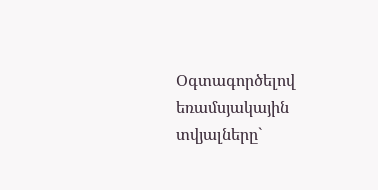Օգտագործելով եռամսյակային տվյալները`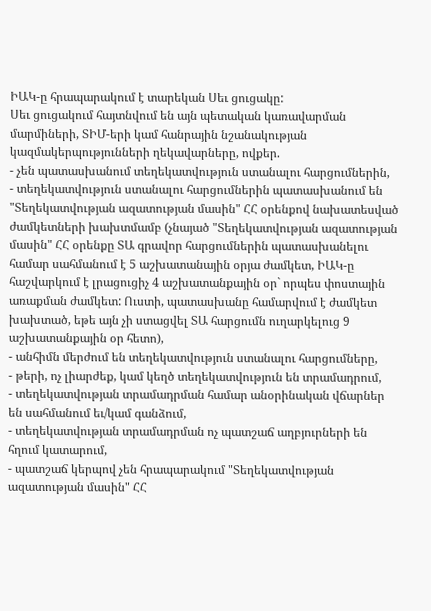ԻԱԿ-ը հրապարակում է տարեկան Սեւ ցուցակը:
Սեւ ցուցակում հայտնվում են այն պետական կառավարման մարմիների, ՏԻՄ-երի կամ հանրային նշանակության կազմակերպությունների ղեկավարները, ովքեր.
- չեն պատասխանում տեղեկատվություն ստանալու հարցումներին,
- տեղեկատվություն ստանալու հարցումներին պատասխանում են "Տեղեկատվության ազատության մասին" ՀՀ օրենքով նախատեսված ժամկետների խախտմամբ (չնայած "Տեղեկատվության ազատության մասին" ՀՀ օրենքը ՏԱ գրավոր հարցումներին պատասխանելու համար սահմանում է 5 աշխատանային օրյա ժամկետ, ԻԱԿ-ը հաշվարկում է լրացուցիչ 4 աշխատանքային օր` որպես փոստային առաքման ժամկետ: Ուստի, պատասխանը համարվում է ժամկետ խախտած, եթե այն չի ստացվել ՏԱ հարցումն ուղարկելուց 9 աշխատանքային օր հետո),
- անհիմն մերժում են տեղեկատվություն ստանալու հարցումները,
- թերի, ոչ լիարժեք, կամ կեղծ տեղեկատվություն են տրամադրում,
- տեղեկատվության տրամադրման համար անօրինական վճարներ են սահմանում եւ/կամ գանձում,
- տեղեկատվության տրամադրման ոչ պատշաճ աղբյուրների են հղում կատարում,
- պատշաճ կերպով չեն հրապարակում "Տեղեկատվության ազատության մասին" ՀՀ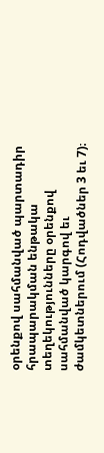օրենքով սահմանված պարտադիր հրապարակման ենթակա տեղեկությունները օրենքով սահմանված կարգով եւ ժամկետներում (Հոդվածներ 3 եւ 7)։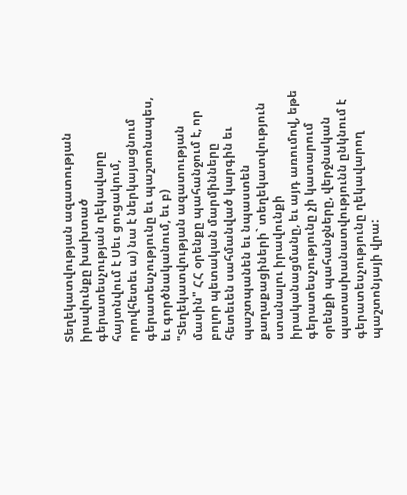Տեղեկատվության ազատության իրավունքը խախտած գերատեսչության ղեկավարը հայտնվում է Սեւ ցուցակում, որովհետեւ ա) նա է ներկայացնում գերատեսչությունը եւ պաշտոնապես, եւ գործնականում, եւ բ) "Տեղեկատվության ազատության մասին" ՀՀ օրենքը պահանջում է, որ բոլոր պետական մարմինները հետեւեն սահմանված կարգին եւ պաշտպանեն եւ նպաստեն քաղաքացիների` տեղեկատվություն ստանալու իրավունքի իրականացմանը, եւ այդ առումով, եթե գերատեսչությունը չի կատարում օրենքի պահանջները, վերջնական պատասխանատվությունն ընկնում է գերատեսչությունը ղեկավարող պաշտոնյայի վրա: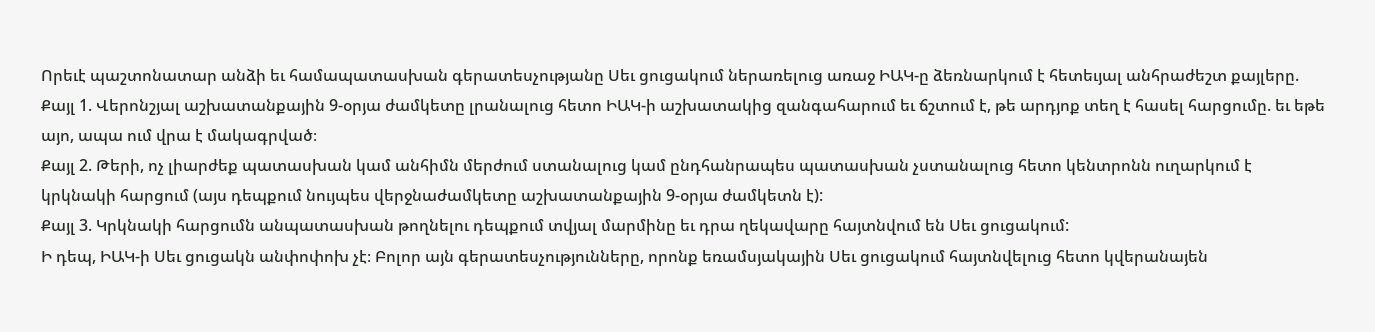Որեւէ պաշտոնատար անձի եւ համապատասխան գերատեսչությանը Սեւ ցուցակում ներառելուց առաջ ԻԱԿ-ը ձեռնարկում է հետեւյալ անհրաժեշտ քայլերը.
Քայլ 1. Վերոնշյալ աշխատանքային 9-օրյա ժամկետը լրանալուց հետո ԻԱԿ-ի աշխատակից զանգահարում եւ ճշտում է, թե արդյոք տեղ է հասել հարցումը. եւ եթե այո, ապա ում վրա է մակագրված։
Քայլ 2. Թերի, ոչ լիարժեք պատասխան կամ անհիմն մերժում ստանալուց կամ ընդհանրապես պատասխան չստանալուց հետո կենտրոնն ուղարկում է կրկնակի հարցում (այս դեպքում նույպես վերջնաժամկետը աշխատանքային 9-օրյա ժամկետն է):
Քայլ 3. Կրկնակի հարցումն անպատասխան թողնելու դեպքում տվյալ մարմինը եւ դրա ղեկավարը հայտնվում են Սեւ ցուցակում:
Ի դեպ, ԻԱԿ-ի Սեւ ցուցակն անփոփոխ չէ։ Բոլոր այն գերատեսչությունները, որոնք եռամսյակային Սեւ ցուցակում հայտնվելուց հետո կվերանայեն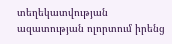տեղեկատվության ազատության ոլորտում իրենց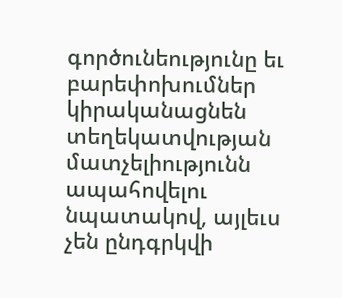գործունեությունը եւ բարեփոխումներ կիրականացնեն տեղեկատվության մատչելիությունն ապահովելու նպատակով, այլեւս չեն ընդգրկվի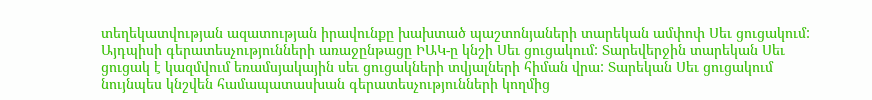տեղեկատվության ազատության իրավունքը խախտած պաշտոնյաների տարեկան ամփոփ Սեւ ցուցակում: Այդպիսի գերատեսչությունների առաջընթացը ԻԱԿ-ը կնշի Սեւ ցուցակում: Տարեվերջին տարեկան Սեւ ցուցակ է կազմվում եռամսյակային սեւ ցուցակների տվյալների հիման վրա: Տարեկան Սեւ ցուցակում նույնպես կնշվեն համապատասխան գերատեսչությունների կողմից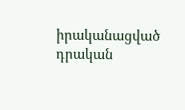իրականացված դրական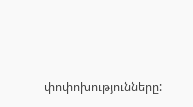փոփոխությունները: